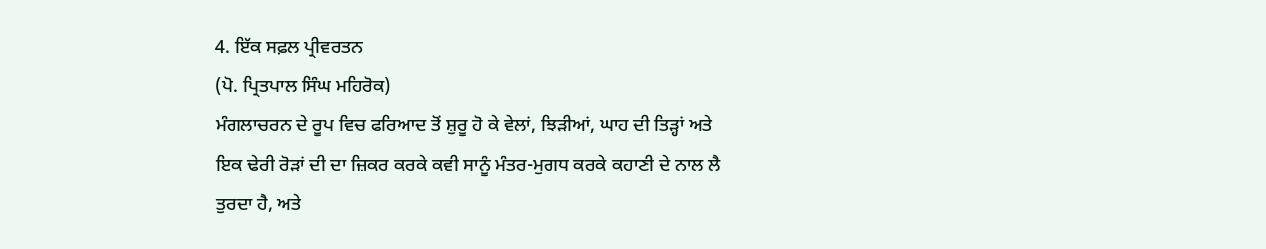4. ਇੱਕ ਸਫ਼ਲ ਪ੍ਰੀਵਰਤਨ
(ਪੋ. ਪ੍ਰਿਤਪਾਲ ਸਿੰਘ ਮਹਿਰੋਕ)
ਮੰਗਲਾਚਰਨ ਦੇ ਰੂਪ ਵਿਚ ਫਰਿਆਦ ਤੋਂ ਸ਼ੁਰੂ ਹੋ ਕੇ ਵੇਲਾਂ, ਝਿੜੀਆਂ, ਘਾਹ ਦੀ ਤਿੜ੍ਹਾਂ ਅਤੇ ਇਕ ਢੇਰੀ ਰੋੜਾਂ ਦੀ ਦਾ ਜ਼ਿਕਰ ਕਰਕੇ ਕਵੀ ਸਾਨੂੰ ਮੰਤਰ-ਮੁਗਧ ਕਰਕੇ ਕਹਾਣੀ ਦੇ ਨਾਲ ਲੈ ਤੁਰਦਾ ਹੈ, ਅਤੇ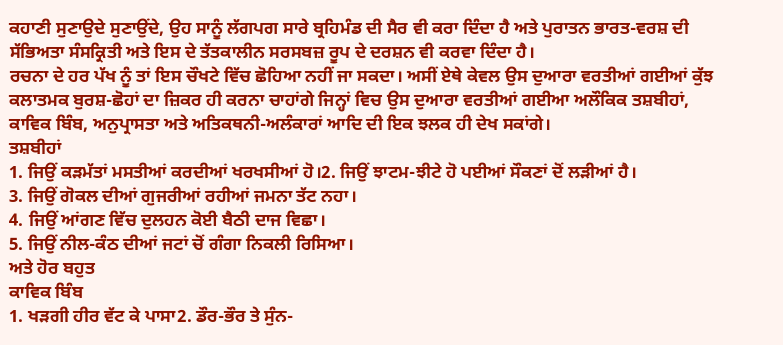ਕਹਾਣੀ ਸੁਣਾਉਦੇ ਸੁਣਾਉਂਦੇ, ਉਹ ਸਾਨੂੰ ਲੱਗਪਗ ਸਾਰੇ ਬ੍ਰਹਿਮੰਡ ਦੀ ਸੈਰ ਵੀ ਕਰਾ ਦਿੰਦਾ ਹੈ ਅਤੇ ਪੁਰਾਤਨ ਭਾਰਤ-ਵਰਸ਼ ਦੀ ਸੱਭਿਅਤਾ ਸੰਸਕ੍ਰਿਤੀ ਅਤੇ ਇਸ ਦੇ ਤੱਤਕਾਲੀਨ ਸਰਸਬਜ਼ ਰੂਪ ਦੇ ਦਰਸ਼ਨ ਵੀ ਕਰਵਾ ਦਿੰਦਾ ਹੈ।
ਰਚਨਾ ਦੇ ਹਰ ਪੱਖ ਨੂੰ ਤਾਂ ਇਸ ਚੌਖਟੇ ਵਿੱਚ ਛੋਹਿਆ ਨਹੀਂ ਜਾ ਸਕਦਾ। ਅਸੀਂ ਏਥੇ ਕੇਵਲ ਉਸ ਦੁਆਰਾ ਵਰਤੀਆਂ ਗਈਆਂ ਕੁੱਝ ਕਲਾਤਮਕ ਬੁਰਸ਼-ਛੋਹਾਂ ਦਾ ਜ਼ਿਕਰ ਹੀ ਕਰਨਾ ਚਾਹਾਂਗੇ ਜਿਨ੍ਹਾਂ ਵਿਚ ਉਸ ਦੁਆਰਾ ਵਰਤੀਆਂ ਗਈਆ ਅਲੌਕਿਕ ਤਸ਼ਬੀਹਾਂ, ਕਾਵਿਕ ਬਿੰਬ, ਅਨੁਪ੍ਰਾਸਤਾ ਅਤੇ ਅਤਿਕਥਨੀ-ਅਲੰਕਾਰਾਂ ਆਦਿ ਦੀ ਇਕ ਝਲਕ ਹੀ ਦੇਖ ਸਕਾਂਗੇ।
ਤਸ਼ਬੀਹਾਂ
1. ਜਿਉਂ ਕੜਮੱਤਾਂ ਮਸਤੀਆਂ ਕਰਦੀਆਂ ਖਰਖਸੀਆਂ ਹੋ।2. ਜਿਉਂ ਝਾਟਮ-ਝੀਟੇ ਹੋ ਪਈਆਂ ਸੌਕਣਾਂ ਦੋਂ ਲੜੀਆਂ ਹੈ।
3. ਜਿਉਂ ਗੋਕਲ ਦੀਆਂ ਗੁਜਰੀਆਂ ਰਹੀਆਂ ਜਮਨਾ ਤੱਟ ਨਹਾ।
4. ਜਿਉਂ ਆਂਗਣ ਵਿੱਚ ਦੁਲਹਨ ਕੋਈ ਬੈਠੀ ਦਾਜ ਵਿਛਾ।
5. ਜਿਉਂ ਨੀਲ-ਕੰਠ ਦੀਆਂ ਜਟਾਂ ਚੋਂ ਗੰਗਾ ਨਿਕਲੀ ਰਿਸਿਆ।
ਅਤੇ ਹੋਰ ਬਹੁਤ
ਕਾਵਿਕ ਬਿੰਬ
1. ਖੜਗੀ ਹੀਰ ਵੱਟ ਕੇ ਪਾਸਾ2. ਡੌਰ-ਭੌਰ ਤੇ ਸੁੰਨ-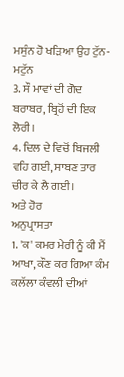ਮਸੁੰਨ ਹੋ ਖੜਿਆ ਉਹ ਟੁੱਨ-ਮਟੁੱਨ
3. ਸੌ ਮਾਵਾਂ ਦੀ ਗੋਦ ਬਰਾਬਰ, ਬ੍ਰਿਹੋਂ ਦੀ ਇਕ ਲੋਰੀ।
4. ਦਿਲ ਦੇ ਵਿਚੋਂ ਬਿਜਲੀ ਵਹਿ ਗਈ, ਸਾਬਣ ਤਾਰ ਚੀਰ ਕੇ ਲੈ ਗਈ।
ਅਤੇ ਹੋਰ
ਅਨੁਪ੍ਰਾਸਤਾ
1. 'ਕ' ਕਮਰ ਮੇਰੀ ਨੂੰ ਕੀ ਮੈਂ ਆਖਾ, ਕੌਣ ਕਰ ਗਿਆ ਕੰਮ ਕਲੱਲਾ ਕੰਵਲੀ ਦੀਆਂ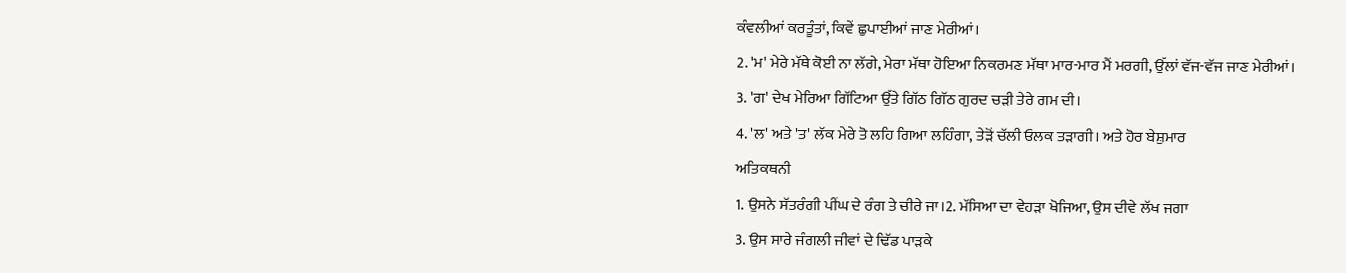ਕੰਵਲੀਆਂ ਕਰਤੂੰਤਾਂ, ਕਿਵੇਂ ਛੁਪਾਈਆਂ ਜਾਣ ਮੇਰੀਆਂ।
2. 'ਮ' ਮੇਰੇ ਮੱਥੇ ਕੋਈ ਨਾ ਲੱਗੇ, ਮੇਰਾ ਮੱਥਾ ਹੋਇਆ ਨਿਕਰਮਣ ਮੱਥਾ ਮਾਰ-ਮਾਰ ਮੈਂ ਮਰਗੀ, ਉੱਲਾਂ ਵੱਜ-ਵੱਜ ਜਾਣ ਮੇਰੀਆਂ।
3. 'ਗ' ਦੇਖ ਮੇਰਿਆ ਗਿੱਟਿਆ ਉੱਤੇ ਗਿੱਠ ਗਿੱਠ ਗੁਰਦ ਚੜੀ ਤੇਰੇ ਗਮ ਦੀ।
4. 'ਲ' ਅਤੇ 'ਤ' ਲੱਕ ਮੇਰੇ ਤੋ ਲਹਿ ਗਿਆ ਲਹਿੰਗਾ, ਤੇੜੋਂ ਚੱਲੀ ਓਲਕ ਤੜਾਗੀ। ਅਤੇ ਹੋਰ ਬੇਸ਼ੁਮਾਰ
ਅਤਿਕਥਨੀ
1. ਉਸਨੇ ਸੱਤਰੰਗੀ ਪੀਂਘ ਦੇ ਰੰਗ ਤੇ ਚੀਰੇ ਜਾ।2. ਮੱਸਿਆ ਦਾ ਵੇਹੜਾ ਖੋਜਿਆ, ਉਸ ਦੀਵੇ ਲੱਖ ਜਗਾ
3. ਉਸ ਸਾਰੇ ਜੰਗਲੀ ਜੀਵਾਂ ਦੇ ਢਿੱਡ ਪਾੜਕੇ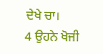ਦੇਖੇ ਚਾ।
4 ਉਹਨੇ ਖੋਜੀ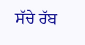ਸੱਚੇ ਰੱਬ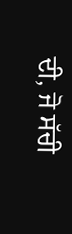ਦੀ, ਜੋ ਸੱਚੀ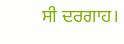ਸੀ ਦਰਗਾਹ।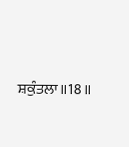ਸ਼ਕੁੰਤਲਾ॥18॥